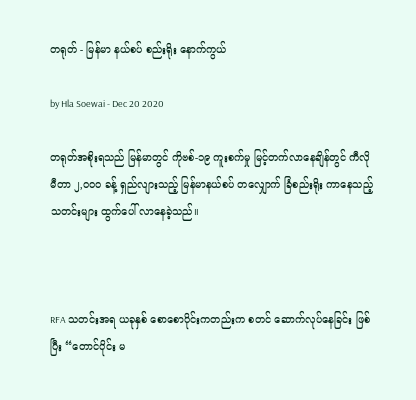တရုတ် - မြန်မာ နယ်စပ် စည်းရိုး နောက်ကွယ်

by Hla Soewai - Dec 20 2020

တရုတ်အစိုးရသည် မြန်မာတွင် ကိုဗစ်-၁၉ ကူးစက်မှု မြင့်တက်လာနေချိန်တွင် ကီလိုမီတာ ၂,၀၀၀ ခန့် ရှည်လျားသည့် မြန်မာနယ်စပ် တလျှောက် ခြံစည်းရိုး ကာနေသည့် သတင်းများ ထွက်ပေါ် လာနေခဲ့သည်။



RFA သတင်းအရ ယခုနှစ် စောစောပိုင်းကတည်းက စတင် ဆောက်လုပ်နေခြင်း ဖြစ်ပြီး “တောင်ပိုင်း မ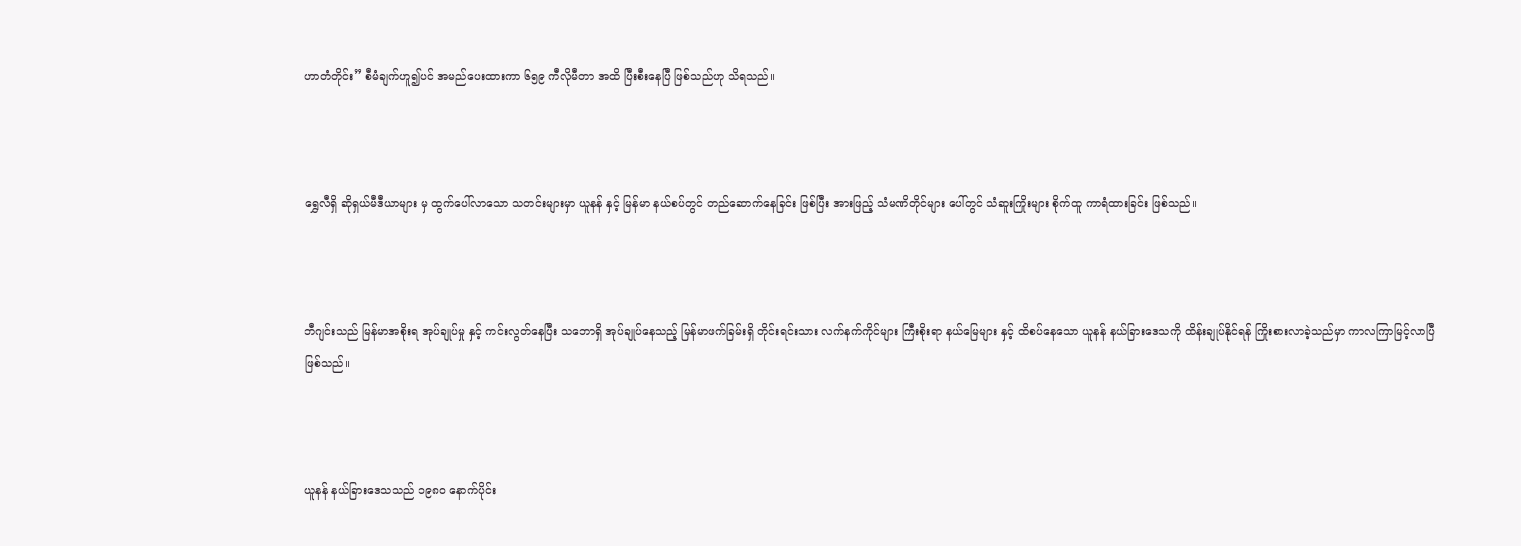ဟာတံတိုင်း” စီမံချက်ဟူ၍ပင် အမည်ပေးထားကာ ၆၅၉ ကီလိုမီတာ အထိ ပြီးစီးနေပြီ ဖြစ်သည်ဟု သိရသည်။



ရွှေလီရှိ ဆိုရှယ်မီဒီယာများ မှ ထွက်ပေါ်လာသော သတင်းများမှာ ယူနန် နှင့် မြန်မာ နယ်စပ်တွင် တည်ဆောက်နေခြင်း ဖြစ်ပြီး အားဖြည့် သံမဏိတိုင်များ ပေါ်တွင် သံဆူးကြိုးများ စိုက်ထူ ကာရံထားခြင်း ဖြစ်သည်။



ဘီဂျင်းသည် မြန်မာအစိုးရ အုပ်ချုပ်မှု နှင့် ကင်းလွတ်နေပြီး သဘောရှိ အုပ်ချုပ်နေသည့် မြန်မာဖက်ခြမ်းရှိ တိုင်းရင်းသား လက်နက်ကိုင်များ ကြီးစိုးရာ နယ်မြေများ နှင့် ထိစပ်နေသော ယူနန် နယ်ခြားဒေသကို ထိန်းချုပ်နိုင်ရန် ကြိုးစားလာခဲ့သည်မှာ ကာလကြာမြင့်လာပြီ ဖြစ်သည်။



ယူနန် နယ်ခြားဒေသသည် ၁၉၈၀ နောက်ပိုင်း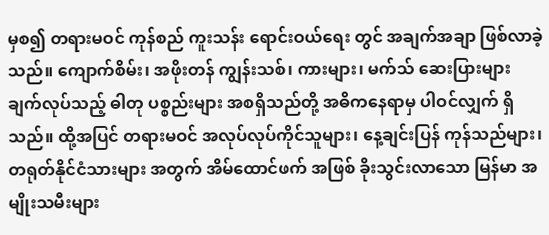မှစ၍ တရားမဝင် ကုန်စည် ကူးသန်း ရောင်းဝယ်ရေး တွင် အချက်အချာ ဖြစ်လာခဲ့သည်။ ကျောက်စိမ်း၊ အဖိုးတန် ကျွန်းသစ်၊ ကားများ၊ မက်သ် ဆေးပြားများ ချက်လုပ်သည့် ဓါတု ပစ္စည်းများ အစရှိသည်တို့ အဓိကနေရာမှ ပါဝင်လျှက် ရှိသည်။ ထို့အပြင် တရားမဝင် အလုပ်လုပ်ကိုင်သူများ၊ နေ့ချင်းပြန် ကုန်သည်များ၊ တရုတ်နိုင်ငံသားများ အတွက် အိမ်ထောင်ဖက် အဖြစ် ခိုးသွင်းလာသော မြန်မာ အမျိုးသမီးများ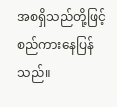အစရှိသည်တို့ဖြင့် စည်ကားနေပြန်သည်။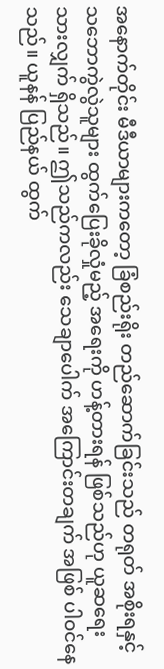အနောက်တိုင်း မီဒီယာများကတော့ ခြံစည်းရိုး တည်ဆောက်ခြင်းသည် တရုတ် အစိုးရနှင့် သဘောကွဲလွဲသူများ ထွက်ပြေးခိုလှုံမည့် အရေးကို ဟန့်တားရန် ဖြစ်သည်ဟု ယူဆရေးသားလျှက် ရှိသည်။ ဤသည်ကလည်း သေချာပေါက် အကြောင်းတချက် အဖြစ် ပါဝင်နေသည်။ ယူနန် ပြည်နယ် ထွက်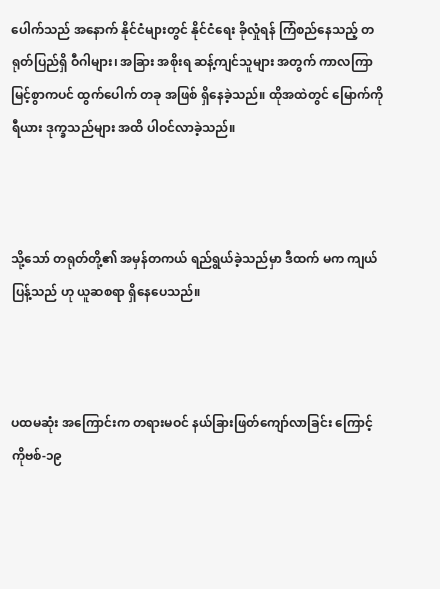ပေါက်သည် အနောက် နိုင်ငံများတွင် နိုင်ငံရေး ခိုလှုံရန် ကြံစည်နေသည့် တရုတ်ပြည်ရှိ ဝီဂါများ၊ အခြား အစိုးရ ဆန့်ကျင်သူများ အတွက် ကာလကြာမြင့်စွာကပင် ထွက်ပေါက် တခု အဖြစ် ရှိနေခဲ့သည်။ ထိုအထဲတွင် မြောက်ကိုရီယား ဒုက္ခသည်များ အထိ ပါဝင်လာခဲ့သည်။



သို့သော် တရုတ်တို့၏ အမှန်တကယ် ရည်ရွယ်ခဲ့သည်မှာ ဒီထက် မက ကျယ်ပြန့်သည် ဟု ယူဆစရာ ရှိနေပေသည်။



ပထမဆုံး အကြောင်းက တရားမဝင် နယ်ခြားဖြတ်ကျော်လာခြင်း ကြောင့် ကိုဗစ်-၁၉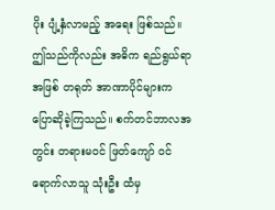ပိုး ပျံ့နှံလာမည့် အရေး ဖြစ်သည်။ ဤသည်ကိုလည်း အဓိက ရည်ရွယ်ရာ အဖြစ် တရုတ် အာဏာပိုင်များက ပြောဆိုခဲ့ကြသည်။ စက်တင်ဘာလအတွင်း တရားမဝင် ဖြတ်ကျော် ဝင်ရောက်လာသူ သုံးဦး ထံမှ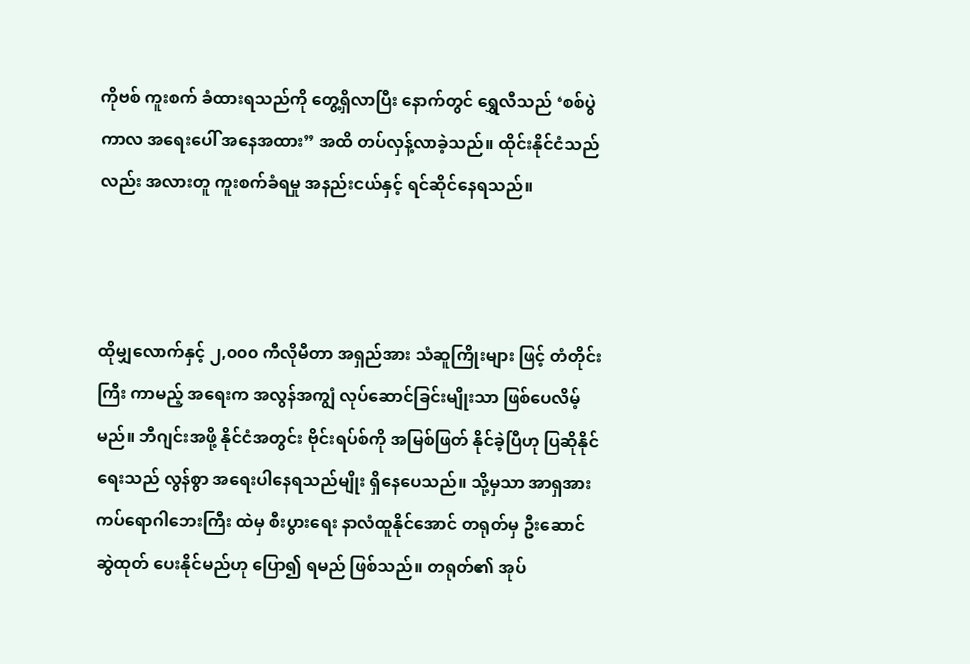ကိုဗစ် ကူးစက် ခံထားရသည်ကို တွေ့ရှိလာပြီး နောက်တွင် ရွှေလီသည် ‘စစ်ပွဲကာလ အရေးပေါ် အနေအထား” အထိ တပ်လှန့်လာခဲ့သည်။ ထိုင်းနိုင်ငံသည် လည်း အလားတူ ကူးစက်ခံရမှု အနည်းငယ်နှင့် ရင်ဆိုင်နေရသည်။



ထိုမျှလောက်နှင့် ၂,၀၀၀ ကီလိုမီတာ အရှည်အား သံဆူကြိုးများ ဖြင့် တံတိုင်းကြီး ကာမည့် အရေးက အလွန်အကျွံ လုပ်ဆောင်ခြင်းမျိုးသာ ဖြစ်ပေလိမ့်မည်။ ဘီဂျင်းအဖို့ နိုင်ငံအတွင်း ဗိုင်းရပ်စ်ကို အမြစ်ဖြတ် နိုင်ခဲ့ပြီဟု ပြဆိုနိုင်ရေးသည် လွန်စွာ အရေးပါနေရသည်မျိုး ရှိနေပေသည်။ သို့မှသာ အာရှအား ကပ်ရောဂါဘေးကြီး ထဲမှ စီးပွားရေး နာလံထူနိုင်အောင် တရုတ်မှ ဦးဆောင် ဆွဲထုတ် ပေးနိုင်မည်ဟု ပြော၍ ရမည် ဖြစ်သည်။ တရုတ်၏ အုပ်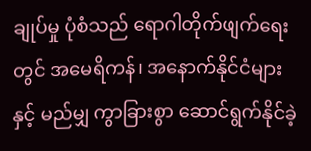ချုပ်မှု ပုံစံသည် ရောဂါတိုက်ဖျက်ရေး တွင် အမေရိကန်၊ အနောက်နိုင်ငံများ နှင့် မည်မျှ ကွာခြားစွာ ဆောင်ရွက်နိုင်ခဲ့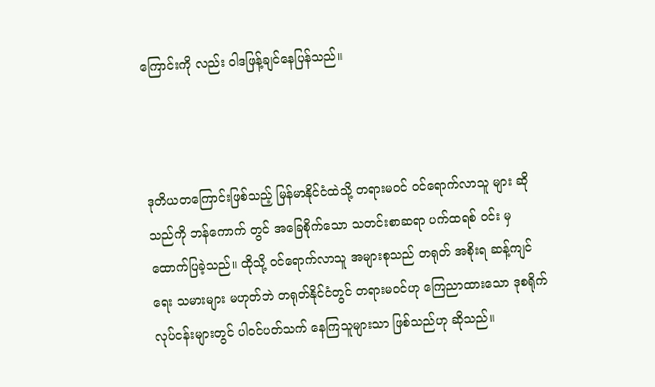ကြောင်းကို လည်း ဝါဒဖြန့်ချင်နေပြန်သည်။



ဒုတိယတကြောင်းဖြစ်သည့် မြန်မာနိုင်ငံထဲသို့ တရားမဝင် ဝင်ရောက်လာသူ များ ဆိုသည်ကို ဘန်ကောက် တွင် အခြေစိုက်သော သတင်းစာဆရာ ပက်ထရစ် ဝင်း မှထောက်ပြခဲ့သည်။ ထိုသို့ ဝင်ရောက်လာသူ အများစုသည် တရုတ် အစိုးရ ဆန့်ကျင်ရေး သမားများ မဟုတ်ဘဲ တရုတ်နိုင်ငံတွင် တရားမဝင်ဟု ကြေညာထားသော ဒုစရိုက် လုပ်ငန်းများတွင် ပါဝင်ပတ်သက် နေကြသူများသာ ဖြစ်သည်ဟု ဆိုသည်။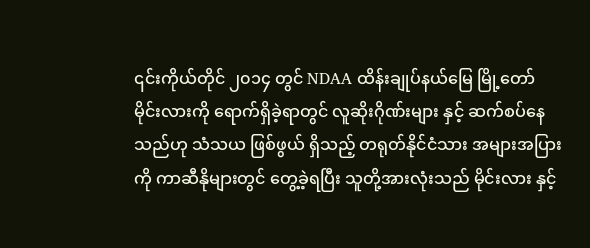၎င်းကိုယ်တိုင် ၂၀၁၄ တွင် NDAA ထိန်းချုပ်နယ်မြေ မြို့တော် မိုင်းလားကို ရောက်ရှိခဲ့ရာတွင် လူဆိုးဂိုဏ်းများ နှင့် ဆက်စပ်နေသည်ဟု သံသယ ဖြစ်ဖွယ် ရှိသည့် တရုတ်နိုင်ငံသား အများအပြားကို ကာဆီနိုများတွင် တွေ့ခဲ့ရပြီး သူတို့အားလုံးသည် မိုင်းလား နှင့်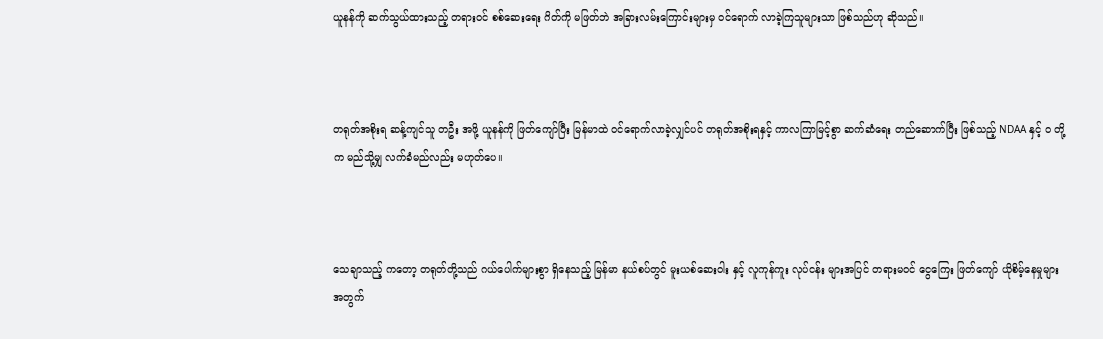ယူနန်ကို ဆက်သွယ်ထားသည့် တရားဝင် စစ်ဆေးရေး ဂိတ်ကို မဖြတ်ဘဲ အခြားလမ်းကြောင်းများမှ ဝင်ရောက် လာခဲ့ကြသူများသာ ဖြစ်သည်ဟု ဆိုသည်။



တရုတ်အစိုးရ ဆန့်ကျင်သူ တဦး အဖို့ ယူနန်ကို ဖြတ်ကျော်ပြီး မြန်မာထဲ ဝင်ရောက်လာခဲ့လျှင်ပင် တရုတ်အစိုးရနှင့် ကာလကြာမြင့်စွာ ဆက်ဆံရေး တည်ဆောက်ပြီး ဖြစ်သည့် NDAA နှင့် ဝ တို့က မည်သို့မျှ လက်ခံမည်လည်း မဟုတ်ပေ။



သေချာသည့် ကတော့ တရုတ်တို့သည် ဂယ်ပေါက်များစွာ ရှိနေသည့် မြန်မာ နယ်စပ်တွင် မူးယစ်ဆေးဝါး နှင့် လူကုန်ကူး လုပ်ငန်း များအပြင် တရားမဝင် ငွေကြေး ဖြတ်ကျော် ယိုစိမ့်နေမှုများ အတွက်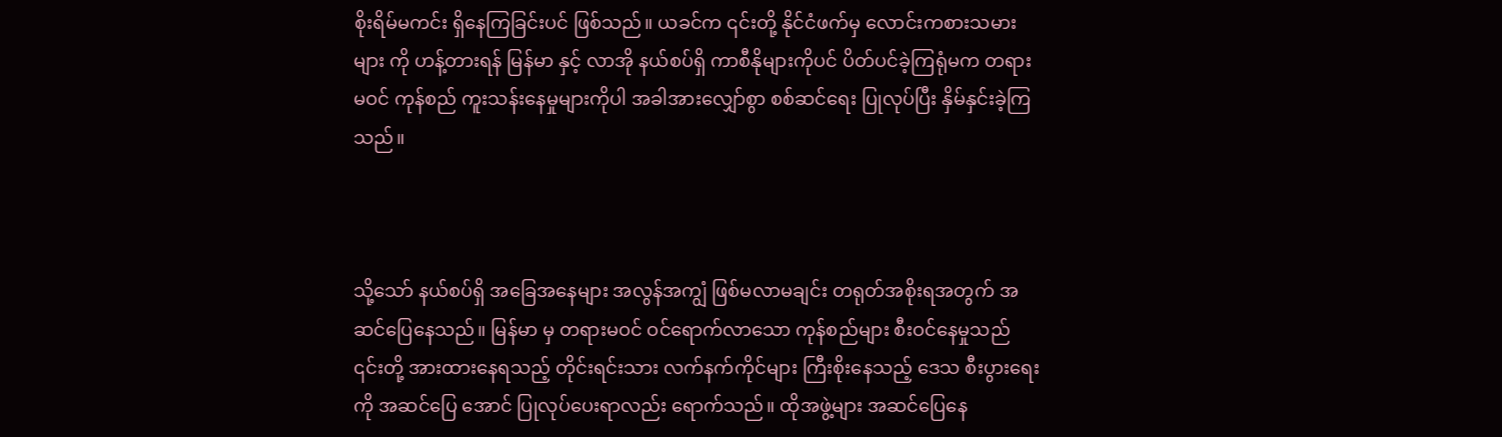စိုးရိမ်မကင်း ရှိနေကြခြင်းပင် ဖြစ်သည်။ ယခင်က ၎င်းတို့ နိုင်ငံဖက်မှ လောင်းကစားသမား များ ကို ဟန့်တားရန် မြန်မာ နှင့် လာအို နယ်စပ်ရှိ ကာစီနိုများကိုပင် ပိတ်ပင်ခဲ့ကြရုံမက တရားမဝင် ကုန်စည် ကူးသန်းနေမှုများကိုပါ အခါအားလျှော်စွာ စစ်ဆင်ရေး ပြုလုပ်ပြီး နှိမ်နှင်းခဲ့ကြသည်။



သို့သော် နယ်စပ်ရှိ အခြေအနေများ အလွန်အကျွံ ဖြစ်မလာမချင်း တရုတ်အစိုးရအတွက် အဆင်ပြေနေသည်။ မြန်မာ မှ တရားမဝင် ဝင်ရောက်လာသော ကုန်စည်များ စီးဝင်နေမှုသည် ၎င်းတို့ အားထားနေရသည့် တိုင်းရင်းသား လက်နက်ကိုင်များ ကြီးစိုးနေသည့် ဒေသ စီးပွားရေး ကို အဆင်ပြေ အောင် ပြုလုပ်ပေးရာလည်း ရောက်သည်။ ထိုအဖွဲ့များ အဆင်ပြေနေ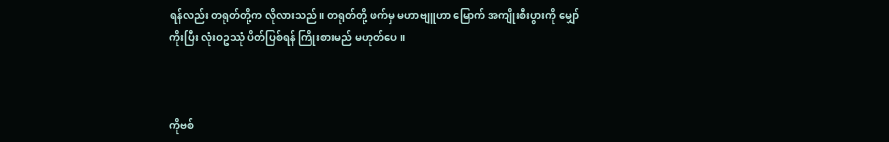ရန်လည်း တရုတ်တို့က လိုလားသည်။ တရုတ်တို့ ဖက်မှ မဟာဗျူဟာ မြောက် အကျိုးစီးပွားကို မျှော်ကိုးပြီး လုံးဝဥဿုံ ပိတ်ပြစ်ရန် ကြိုးစားမည် မဟုတ်ပေ။



ကိုဗစ်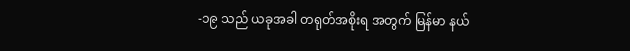-၁၉ သည် ယခုအခါ တရုတ်အစိုးရ အတွက် မြန်မာ နယ်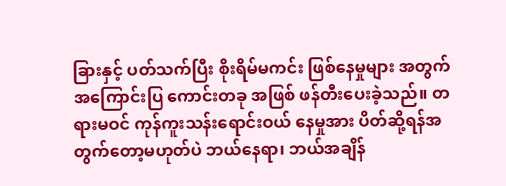ခြားနှင့် ပတ်သက်ပြီး စိုးရိမ်မကင်း ဖြစ်နေမှုများ အတွက် အကြောင်းပြ ကောင်းတခု အဖြစ် ဖန်တီးပေးခဲ့သည်။ တရားမဝင် ကုန်ကူးသန်းရောင်းဝယ် နေမှုအား ပိတ်ဆို့ရန်အတွက်တော့မဟုတ်ပဲ ဘယ်နေရာ၊ ဘယ်အချိန်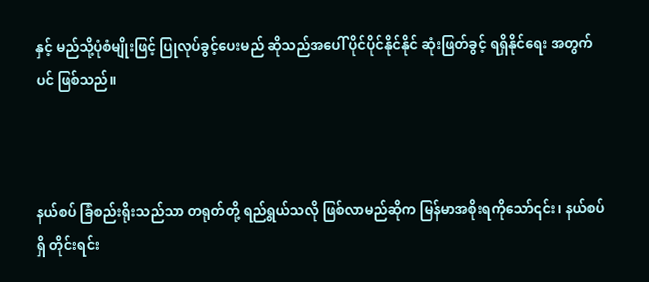နှင့် မည်သို့ပုံစံမျိုးဖြင့် ပြုလုပ်ခွင့်ပေးမည် ဆိုသည်အပေါ် ပိုင်ပိုင်နိုင်နိုင် ဆုံးဖြတ်ခွင့် ရရှိနိုင်ရေး အတွက်ပင် ဖြစ်သည်။



နယ်စပ် ခြံစည်းရိုးသည်သာ တရုတ်တို့ ရည်ရွယ်သလို ဖြစ်လာမည်ဆိုက မြန်မာအစိုးရကိုသော်၎င်း၊ နယ်စပ်ရှိ တိုင်းရင်း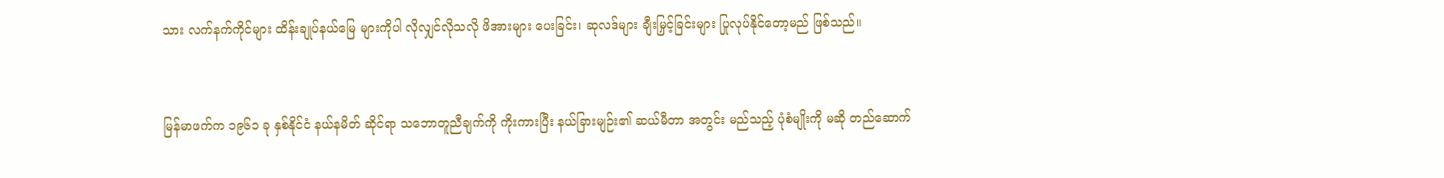သား လက်နက်ကိုင်များ ထိန်းချုပ်နယ်မြေ များကိုပါ လိုလျှင်လိုသလို ဖိအားများ ပေးခြင်း၊ ဆုလဒ်များ ချီးမြှင့်ခြင်းများ ပြုလုပ်နိုင်တော့မည် ဖြစ်သည်။



မြန်မာဖက်က ၁၉၆၁ ခု နှစ်နိုင်ငံ နယ်နမိတ် ဆိုင်ရာ သဘောတူညီချက်ကို ကိုးကားပြီး နယ်ခြားမျဉ်း၏ ဆယ်မီတာ အတွင်း မည်သည့် ပုံစံမျိုးကို မဆို တည်ဆောက်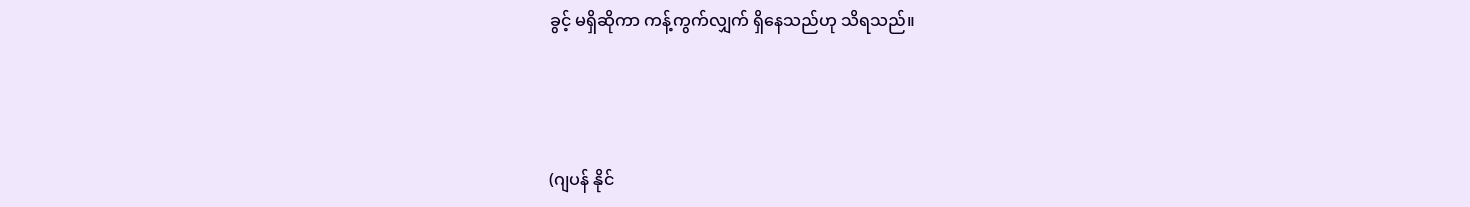ခွင့် မရှိဆိုကာ ကန့်ကွက်လျှက် ရှိနေသည်ဟု သိရသည်။



(ဂျပန် နိုင်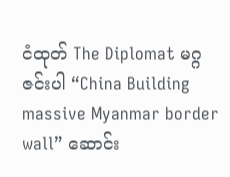ငံထုတ် The Diplomat မဂ္ဂဇင်းပါ “China Building massive Myanmar border wall” ဆောင်း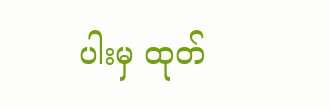ပါးမှ ထုတ်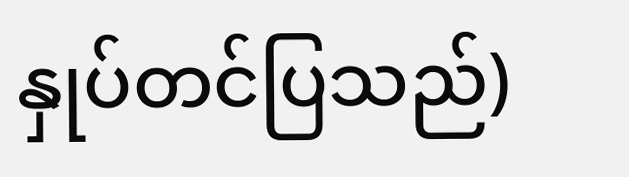နှုပ်တင်ပြသည်)